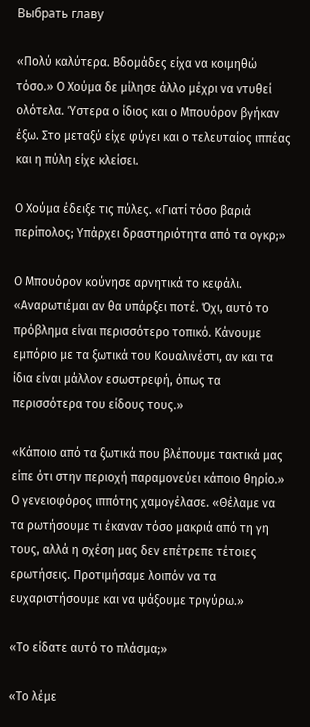Выбрать главу

«Πολύ καλύτερα. Βδομάδες είχα να κοιμηθώ τόσο.» Ο Χούμα δε μίλησε άλλο μέχρι να ντυθεί ολότελα. Ύστερα ο ίδιος και ο Μπουόρον βγήκαν έξω. Στο μεταξύ είχε φύγει και ο τελευταίος ιππέας και η πύλη είχε κλείσει.

Ο Χούμα έδειξε τις πύλες. «Γιατί τόσο βαριά περίπολος; Υπάρχει δραστηριότητα από τα ογκρ;»

Ο Μπουόρον κούνησε αρνητικά το κεφάλι. «Αναρωτιέμαι αν θα υπάρξει ποτέ. Όχι, αυτό το πρόβλημα είναι περισσότερο τοπικό. Κάνουμε εμπόριο με τα ξωτικά του Κουαλινέστι, αν και τα ίδια είναι μάλλον εσωστρεφή, όπως τα περισσότερα του είδους τους.»

«Κάποιο από τα ξωτικά που βλέπουμε τακτικά μας είπε ότι στην περιοχή παραμονεύει κάποιο θηρίο.» Ο γενειοφόρος ιππότης χαμογέλασε. «Θέλαμε να τα ρωτήσουμε τι έκαναν τόσο μακριά από τη γη τους, αλλά η σχέση μας δεν επέτρεπε τέτοιες ερωτήσεις. Προτιμήσαμε λοιπόν να τα ευχαριστήσουμε και να ψάξουμε τριγύρω.»

«Το είδατε αυτό το πλάσμα;»

«Το λέμε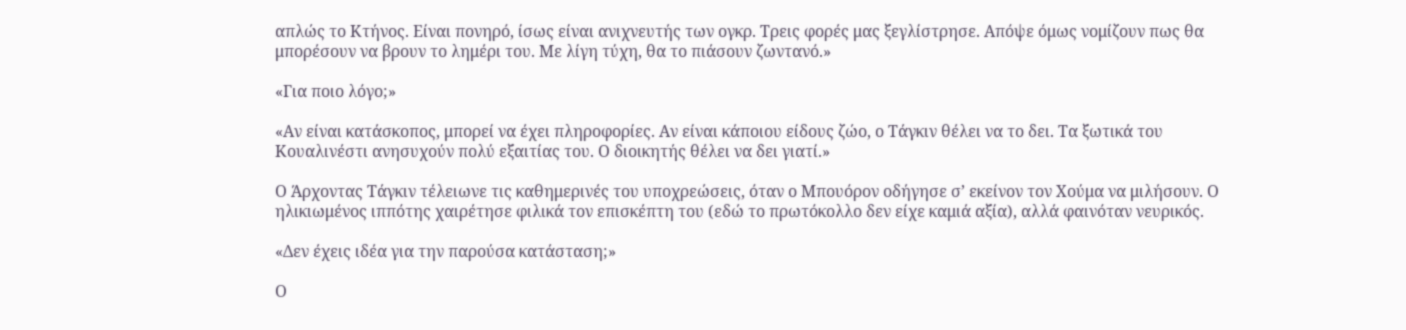απλώς το Κτήνος. Είναι πονηρό, ίσως είναι ανιχνευτής των ογκρ. Τρεις φορές μας ξεγλίστρησε. Απόψε όμως νομίζουν πως θα μπορέσουν να βρουν το λημέρι του. Με λίγη τύχη, θα το πιάσουν ζωντανό.»

«Για ποιο λόγο;»

«Αν είναι κατάσκοπος, μπορεί να έχει πληροφορίες. Αν είναι κάποιου είδους ζώο, ο Τάγκιν θέλει να το δει. Τα ξωτικά του Κουαλινέστι ανησυχούν πολύ εξαιτίας του. Ο διοικητής θέλει να δει γιατί.»

Ο Άρχοντας Τάγκιν τέλειωνε τις καθημερινές του υποχρεώσεις, όταν ο Μπουόρον οδήγησε σ’ εκείνον τον Χούμα να μιλήσουν. Ο ηλικιωμένος ιππότης χαιρέτησε φιλικά τον επισκέπτη του (εδώ το πρωτόκολλο δεν είχε καμιά αξία), αλλά φαινόταν νευρικός.

«Δεν έχεις ιδέα για την παρούσα κατάσταση;»

Ο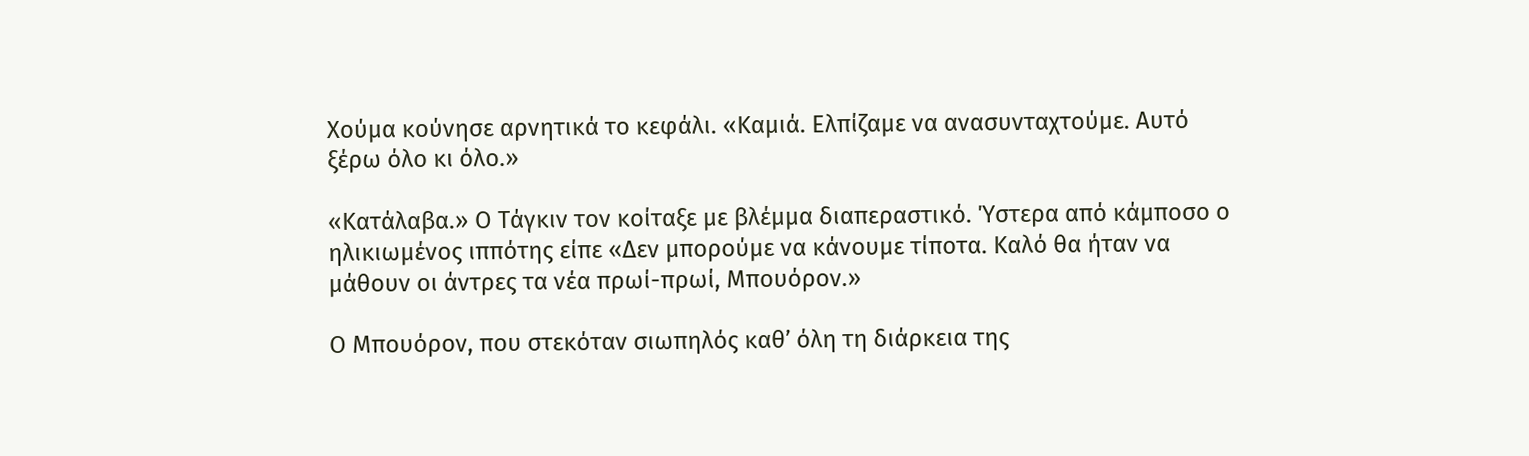Χούμα κούνησε αρνητικά το κεφάλι. «Καμιά. Ελπίζαμε να ανασυνταχτούμε. Αυτό ξέρω όλο κι όλο.»

«Κατάλαβα.» Ο Τάγκιν τον κοίταξε με βλέμμα διαπεραστικό. Ύστερα από κάμποσο ο ηλικιωμένος ιππότης είπε «Δεν μπορούμε να κάνουμε τίποτα. Καλό θα ήταν να μάθουν οι άντρες τα νέα πρωί-πρωί, Μπουόρον.»

Ο Μπουόρον, που στεκόταν σιωπηλός καθ’ όλη τη διάρκεια της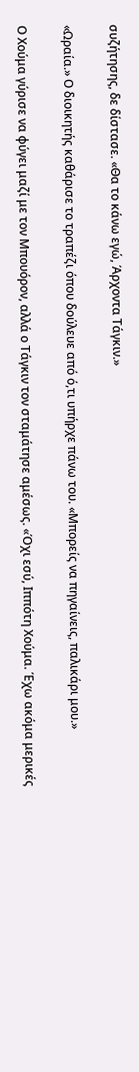συζήτησης, δε δίστασε. «Θα το κάνω εγώ, Άρχοντα Τάγκιν.»

«Ωραία.» Ο διοικητής καθάρισε το τραπέζι όπου δούλευε από ό,τι υπήρχε πάνω του. «Μπορείς να πηγαίνεις, παλικάρι μου.»

Ο Χούμα γύρισε να φύγει μαζί με τον Μπουόρον, αλλά ο Τάγκιν τον σταμάτησε αμέσως. «Όχι εσύ, Ιππότη Χούμα. Έχω ακόμα μερικές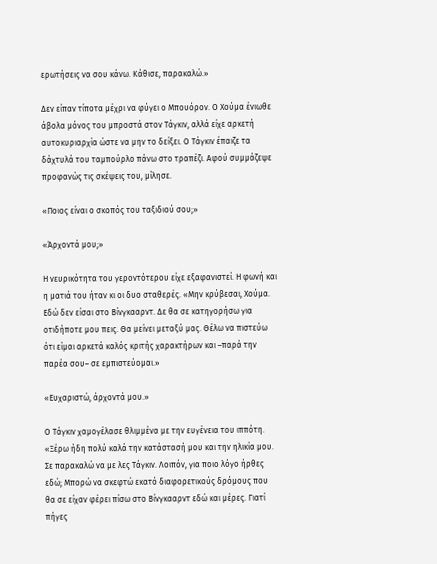ερωτήσεις να σου κάνω. Κάθισε, παρακαλώ.»

Δεν είπαν τίποτα μέχρι να φύγει ο Μπουόρον. Ο Χούμα ένιωθε άβολα μόνος του μπροστά στον Τάγκιν, αλλά είχε αρκετή αυτοκυριαρχία ώστε να μην το δείξει. Ο Τάγκιν έπαιζε τα δάχτυλά του ταμπούρλο πάνω στο τραπέζι. Αφού συμμάζεψε προφανώς τις σκέψεις του, μίλησε.

«Ποιος είναι ο σκοπός του ταξιδιού σου;»

«Άρχοντά μου;»

Η νευρικότητα του γεροντότερου είχε εξαφανιστεί. Η φωνή και η ματιά του ήταν κι οι δυο σταθερές. «Μην κρύβεσαι, Χούμα. Εδώ δεν είσαι στο Βίνγκααρντ. Δε θα σε κατηγορήσω για οτιδήποτε μου πεις. Θα μείνει μεταξύ μας. Θέλω να πιστεύω ότι είμαι αρκετά καλός κριτής χαρακτήρων και –παρά την παρέα σου– σε εμπιστεύομαι.»

«Ευχαριστώ, άρχοντά μου.»

Ο Τάγκιν χαμογέλασε θλιμμένα με την ευγένεια του ιππότη. «Ξέρω ήδη πολύ καλά την κατάστασή μου και την ηλικία μου. Σε παρακαλώ να με λες Τάγκιν. Λοιπόν, για ποιο λόγο ήρθες εδώ; Μπορώ να σκεφτώ εκατό διαφορετικούς δρόμους που θα σε είχαν φέρει πίσω στο Βίνγκααρντ εδώ και μέρες. Γιατί πήγες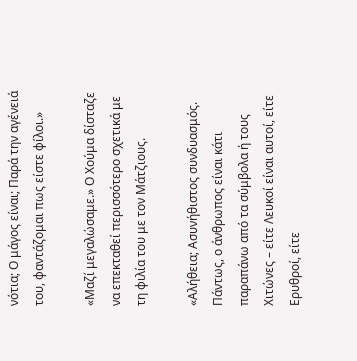νότια; Ο μάγος είναι; Παρά την αγένειά του, φαντάζομαι πως είστε φίλοι.»

«Μαζί μεγαλώσαμε.» Ο Χούμα δίσταζε να επεκταθεί περισσότερο σχετικά με τη φιλία του με τον Μάτζιους.

«Αλήθεια; Ασυνήθιστος συνδυασμός. Πάντως, ο άνθρωπος είναι κάτι παραπάνω από τα σύμβολα ή τους Χιτώνες – είτε Λευκοί είναι αυτοί, είτε Ερυθροί, είτε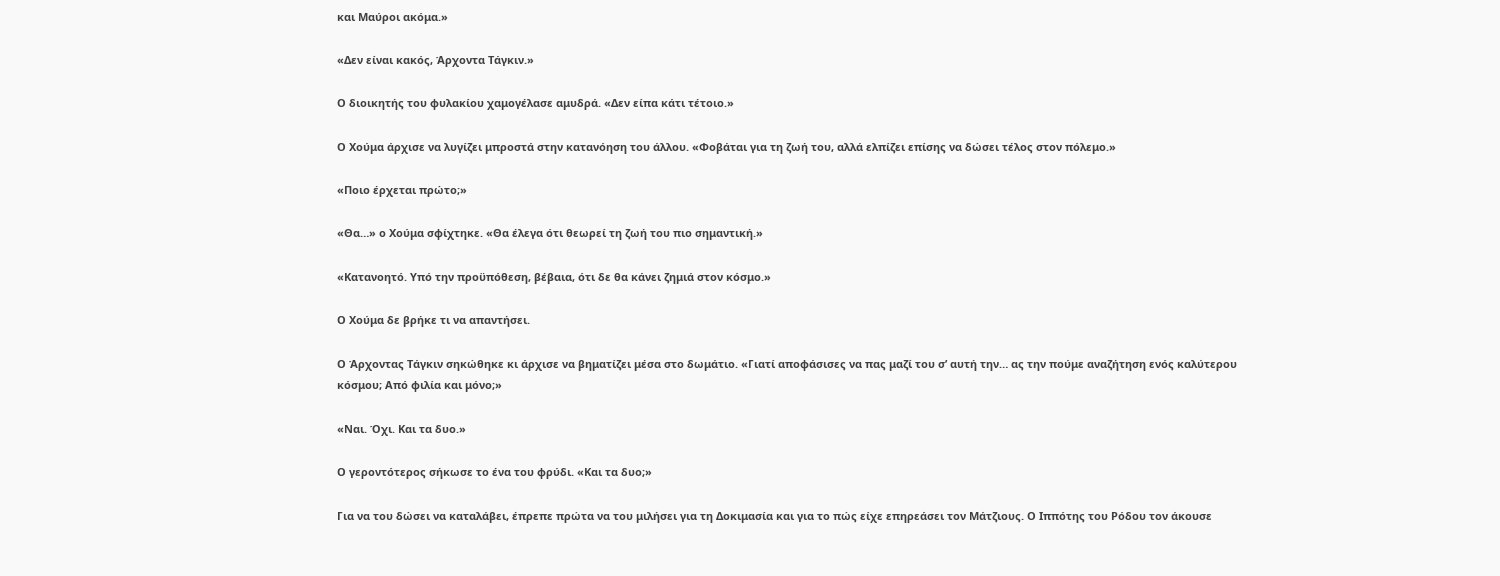και Μαύροι ακόμα.»

«Δεν είναι κακός, Άρχοντα Τάγκιν.»

Ο διοικητής του φυλακίου χαμογέλασε αμυδρά. «Δεν είπα κάτι τέτοιο.»

Ο Χούμα άρχισε να λυγίζει μπροστά στην κατανόηση του άλλου. «Φοβάται για τη ζωή του, αλλά ελπίζει επίσης να δώσει τέλος στον πόλεμο.»

«Ποιο έρχεται πρώτο;»

«Θα…» ο Χούμα σφίχτηκε. «Θα έλεγα ότι θεωρεί τη ζωή του πιο σημαντική.»

«Κατανοητό. Υπό την προϋπόθεση, βέβαια, ότι δε θα κάνει ζημιά στον κόσμο.»

Ο Χούμα δε βρήκε τι να απαντήσει.

Ο Άρχοντας Τάγκιν σηκώθηκε κι άρχισε να βηματίζει μέσα στο δωμάτιο. «Γιατί αποφάσισες να πας μαζί του σ’ αυτή την… ας την πούμε αναζήτηση ενός καλύτερου κόσμου; Από φιλία και μόνο;»

«Ναι. Όχι. Και τα δυο.»

Ο γεροντότερος σήκωσε το ένα του φρύδι. «Και τα δυο;»

Για να του δώσει να καταλάβει, έπρεπε πρώτα να του μιλήσει για τη Δοκιμασία και για το πώς είχε επηρεάσει τον Μάτζιους. Ο Ιππότης του Ρόδου τον άκουσε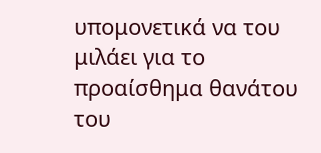υπομονετικά να του μιλάει για το προαίσθημα θανάτου του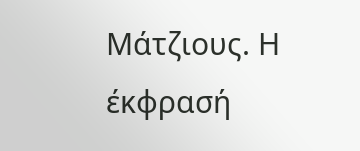Μάτζιους. Η έκφρασή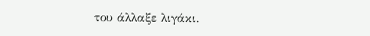του άλλαξε λιγάκι.